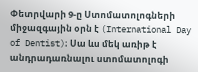Փետրվարի 9-ը Ստոմատոլոգների միջազգային օրն է (International Day of Dentist)։ Սա ևս մեկ առիթ է անդրադառնալու ստոմատոլոգի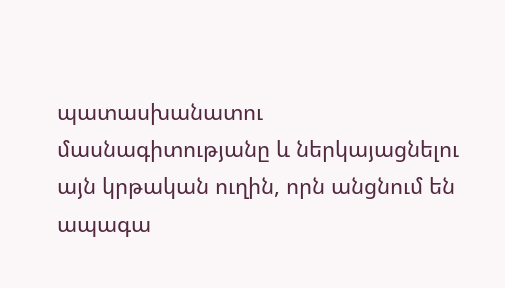պատասխանատու մասնագիտությանը և ներկայացնելու այն կրթական ուղին, որն անցնում են ապագա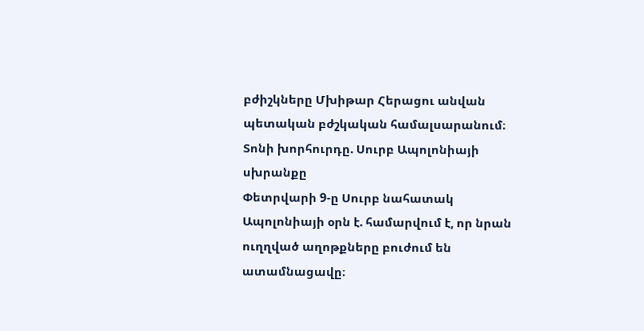բժիշկները Մխիթար Հերացու անվան պետական բժշկական համալսարանում։
Տոնի խորհուրդը. Սուրբ Ապոլոնիայի սխրանքը
Փետրվարի 9-ը Սուրբ նահատակ Ապոլոնիայի օրն է. համարվում է, որ նրան ուղղված աղոթքները բուժում են ատամնացավը։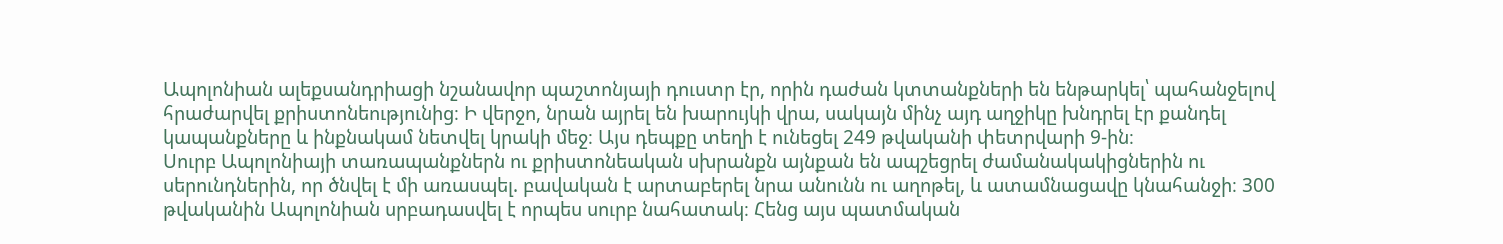Ապոլոնիան ալեքսանդրիացի նշանավոր պաշտոնյայի դուստր էր, որին դաժան կտտանքների են ենթարկել՝ պահանջելով հրաժարվել քրիստոնեությունից։ Ի վերջո, նրան այրել են խարույկի վրա, սակայն մինչ այդ աղջիկը խնդրել էր քանդել կապանքները և ինքնակամ նետվել կրակի մեջ։ Այս դեպքը տեղի է ունեցել 249 թվականի փետրվարի 9-ին։
Սուրբ Ապոլոնիայի տառապանքներն ու քրիստոնեական սխրանքն այնքան են ապշեցրել ժամանակակիցներին ու սերունդներին, որ ծնվել է մի առասպել. բավական է արտաբերել նրա անունն ու աղոթել, և ատամնացավը կնահանջի։ 300 թվականին Ապոլոնիան սրբադասվել է որպես սուրբ նահատակ։ Հենց այս պատմական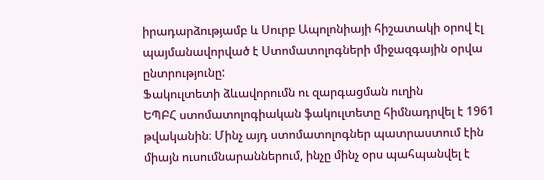իրադարձությամբ և Սուրբ Ապոլոնիայի հիշատակի օրով էլ պայմանավորված է Ստոմատոլոգների միջազգային օրվա ընտրությունը:
Ֆակուլտետի ձևավորումն ու զարգացման ուղին
ԵՊԲՀ ստոմատոլոգիական ֆակուլտետը հիմնադրվել է 1961 թվականին։ Մինչ այդ ստոմատոլոգներ պատրաստում էին միայն ուսումնարաններում, ինչը մինչ օրս պահպանվել է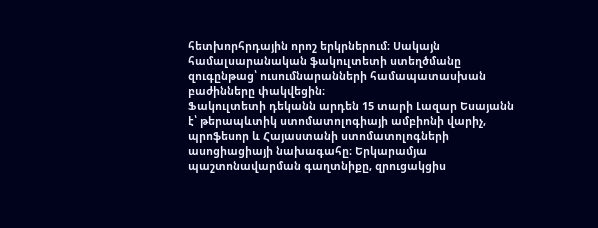հետխորհրդային որոշ երկրներում։ Սակայն համալսարանական ֆակուլտետի ստեղծմանը զուգընթաց՝ ուսումնարանների համապատասխան բաժինները փակվեցին։
Ֆակուլտետի դեկանն արդեն 15 տարի Լազար Եսայանն է՝ թերապևտիկ ստոմատոլոգիայի ամբիոնի վարիչ, պրոֆեսոր և Հայաստանի ստոմատոլոգների ասոցիացիայի նախագահը։ Երկարամյա պաշտոնավարման գաղտնիքը, զրուցակցիս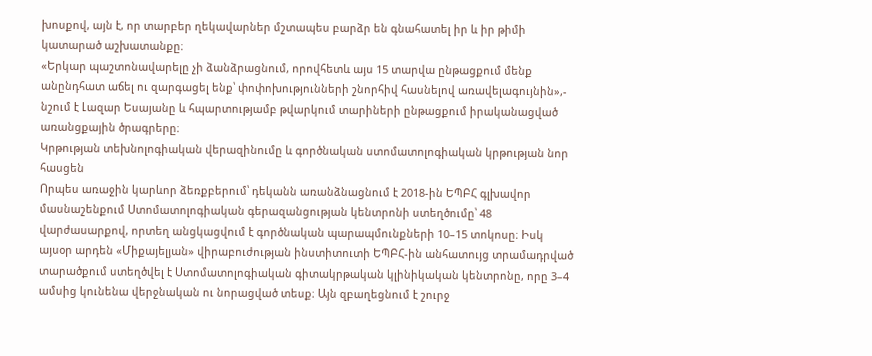խոսքով, այն է, որ տարբեր ղեկավարներ մշտապես բարձր են գնահատել իր և իր թիմի կատարած աշխատանքը։
«Երկար պաշտոնավարելը չի ձանձրացնում, որովհետև այս 15 տարվա ընթացքում մենք անընդհատ աճել ու զարգացել ենք՝ փոփոխությունների շնորհիվ հասնելով առավելագույնին»,- նշում է Լազար Եսայանը և հպարտությամբ թվարկում տարիների ընթացքում իրականացված առանցքային ծրագրերը։
Կրթության տեխնոլոգիական վերազինումը և գործնական ստոմատոլոգիական կրթության նոր հասցեն
Որպես առաջին կարևոր ձեռքբերում՝ դեկանն առանձնացնում է 2018-ին ԵՊԲՀ գլխավոր մասնաշենքում Ստոմատոլոգիական գերազանցության կենտրոնի ստեղծումը՝ 48 վարժասարքով, որտեղ անցկացվում է գործնական պարապմունքների 10–15 տոկոսը։ Իսկ այսօր արդեն «Միքայելյան» վիրաբուժության ինստիտուտի ԵՊԲՀ-ին անհատույց տրամադրված տարածքում ստեղծվել է Ստոմատոլոգիական գիտակրթական կլինիկական կենտրոնը, որը 3–4 ամսից կունենա վերջնական ու նորացված տեսք։ Այն զբաղեցնում է շուրջ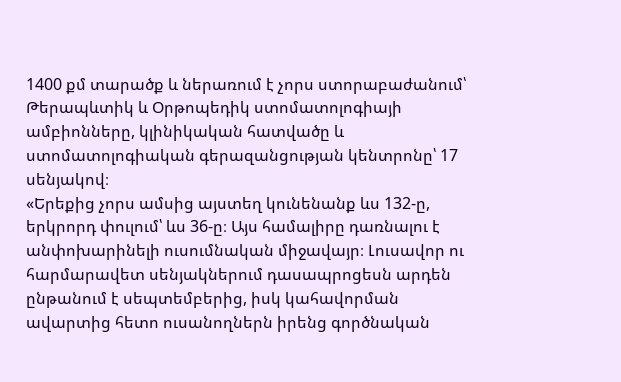1400 քմ տարածք և ներառում է չորս ստորաբաժանում՝ Թերապևտիկ և Օրթոպեդիկ ստոմատոլոգիայի ամբիոնները, կլինիկական հատվածը և ստոմատոլոգիական գերազանցության կենտրոնը՝ 17 սենյակով։
«Երեքից չորս ամսից այստեղ կունենանք ևս 132-ը, երկրորդ փուլում՝ ևս 36-ը։ Այս համալիրը դառնալու է անփոխարինելի ուսումնական միջավայր։ Լուսավոր ու հարմարավետ սենյակներում դասապրոցեսն արդեն ընթանում է սեպտեմբերից, իսկ կահավորման ավարտից հետո ուսանողներն իրենց գործնական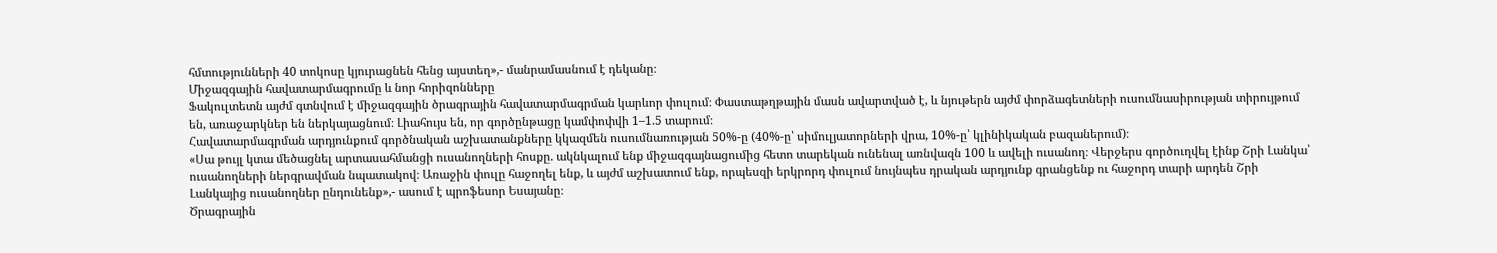հմտությունների 40 տոկոսը կյուրացնեն հենց այստեղ»,- մանրամասնում է դեկանը։
Միջազգային հավատարմագրումը և նոր հորիզոնները
Ֆակուլտետն այժմ գտնվում է միջազգային ծրագրային հավատարմագրման կարևոր փուլում։ Փաստաթղթային մասն ավարտված է, և նյութերն այժմ փորձագետների ուսումնասիրության տիրույթում են, առաջարկներ են ներկայացնում։ Լիահույս են, որ գործընթացը կամփոփվի 1–1.5 տարում։
Հավատարմագրման արդյունքում գործնական աշխատանքները կկազմեն ուսումնառության 50%-ը (40%-ը՝ սիմուլյատորների վրա, 10%-ը՝ կլինիկական բազաներում)։
«Սա թույլ կտա մեծացնել արտասահմանցի ուսանողների հոսքը. ակնկալում ենք միջազգայնացումից հետո տարեկան ունենալ առնվազն 100 և ավելի ուսանող։ Վերջերս գործուղվել էինք Շրի Լանկա՝ ուսանողների ներգրավման նպատակով։ Առաջին փուլը հաջողել ենք, և այժմ աշխատում ենք, որպեսզի երկրորդ փուլում նույնպես դրական արդյունք գրանցենք ու հաջորդ տարի արդեն Շրի Լանկայից ուսանողներ ընդունենք»,- ասում է պրոֆեսոր Եսայանը։
Ծրագրային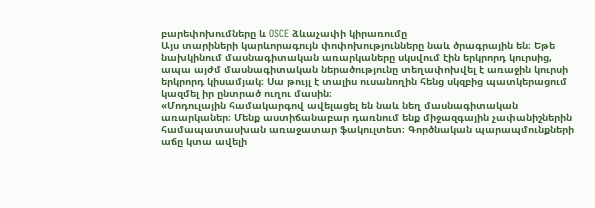բարեփոխումները և OSCE ձևաչափի կիրառումը
Այս տարիների կարևորագույն փոփոխությունները նաև ծրագրային են։ Եթե նախկինում մասնագիտական առարկաները սկսվում էին երկրորդ կուրսից, ապա այժմ մասնագիտական ներածությունը տեղափոխվել է առաջին կուրսի երկրորդ կիսամյակ։ Սա թույլ է տալիս ուսանողին հենց սկզբից պատկերացում կազմել իր ընտրած ուղու մասին։
«Մոդուլային համակարգով ավելացել են նաև նեղ մասնագիտական առարկաներ։ Մենք աստիճանաբար դառնում ենք միջազգային չափանիշներին համապատասխան առաջատար ֆակուլտետ։ Գործնական պարապմունքների աճը կտա ավելի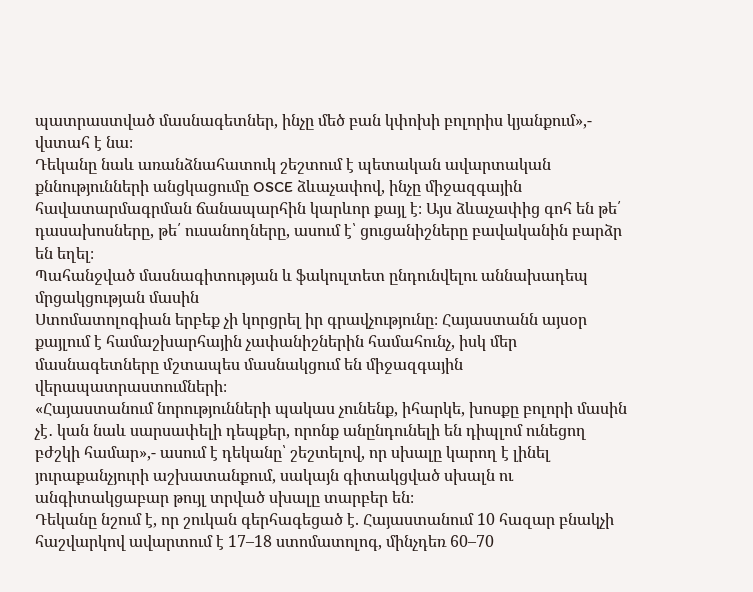պատրաստված մասնագետներ, ինչը մեծ բան կփոխի բոլորիս կյանքում»,- վստահ է նա։
Դեկանը նաև առանձնահատուկ շեշտում է պետական ավարտական քննությունների անցկացումը OSCE ձևաչափով, ինչը միջազգային հավատարմագրման ճանապարհին կարևոր քայլ է։ Այս ձևաչափից գոհ են թե՛ դասախոսները, թե՛ ուսանողները, ասում է՝ ցուցանիշները բավականին բարձր են եղել։
Պահանջված մասնագիտության և ֆակուլտետ ընդունվելու աննախադեպ մրցակցության մասին
Ստոմատոլոգիան երբեք չի կորցրել իր գրավչությունը։ Հայաստանն այսօր քայլում է համաշխարհային չափանիշներին համահունչ, իսկ մեր մասնագետները մշտապես մասնակցում են միջազգային վերապատրաստումների։
«Հայաստանում նորությունների պակաս չունենք, իհարկե, խոսքը բոլորի մասին չէ․ կան նաև սարսափելի դեպքեր, որոնք անընդունելի են դիպլոմ ունեցող բժշկի համար»,- ասում է դեկանը՝ շեշտելով, որ սխալը կարող է լինել յուրաքանչյուրի աշխատանքում, սակայն գիտակցված սխալն ու անգիտակցաբար թույլ տրված սխալը տարբեր են։
Դեկանը նշում է, որ շուկան գերհագեցած է. Հայաստանում 10 հազար բնակչի հաշվարկով ավարտում է 17–18 ստոմատոլոգ, մինչդեռ 60–70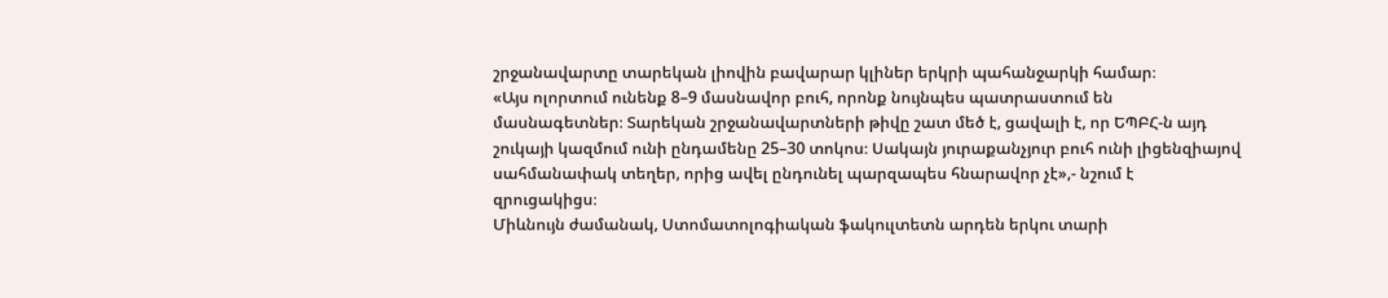շրջանավարտը տարեկան լիովին բավարար կլիներ երկրի պահանջարկի համար։
«Այս ոլորտում ունենք 8–9 մասնավոր բուհ, որոնք նույնպես պատրաստում են մասնագետներ։ Տարեկան շրջանավարտների թիվը շատ մեծ է, ցավալի է, որ ԵՊԲՀ-ն այդ շուկայի կազմում ունի ընդամենը 25–30 տոկոս։ Սակայն յուրաքանչյուր բուհ ունի լիցենզիայով սահմանափակ տեղեր, որից ավել ընդունել պարզապես հնարավոր չէ»,- նշում է զրուցակիցս։
Միևնույն ժամանակ, Ստոմատոլոգիական ֆակուլտետն արդեն երկու տարի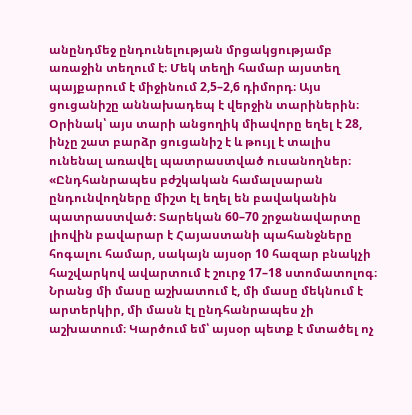անընդմեջ ընդունելության մրցակցությամբ առաջին տեղում է։ Մեկ տեղի համար այստեղ պայքարում է միջինում 2,5–2,6 դիմորդ։ Այս ցուցանիշը աննախադեպ է վերջին տարիներին։ Օրինակ՝ այս տարի անցողիկ միավորը եղել է 28, ինչը շատ բարձր ցուցանիշ է և թույլ է տալիս ունենալ առավել պատրաստված ուսանողներ։
«Ընդհանրապես բժշկական համալսարան ընդունվողները միշտ էլ եղել են բավականին պատրաստված։ Տարեկան 60–70 շրջանավարտը լիովին բավարար է Հայաստանի պահանջները հոգալու համար, սակայն այսօր 10 հազար բնակչի հաշվարկով ավարտում է շուրջ 17–18 ստոմատոլոգ։ Նրանց մի մասը աշխատում է, մի մասը մեկնում է արտերկիր, մի մասն էլ ընդհանրապես չի աշխատում։ Կարծում եմ՝ այսօր պետք է մտածել ոչ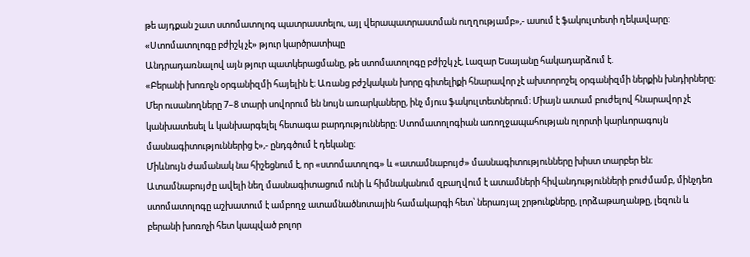թե այդքան շատ ստոմատոլոգ պատրաստելու, այլ վերապատրաստման ուղղությամբ»,- ասում է ֆակուլտետի ղեկավարը:
«Ստոմատոլոգը բժիշկ չէ» թյուր կարծրատիպը
Անդրադառնալով այն թյուր պատկերացմանը, թե ստոմատոլոգը բժիշկ չէ, Լազար Եսայանը հակադարձում է.
«Բերանի խոռոչն օրգանիզմի հայելին է։ Առանց բժշկական խորը գիտելիքի հնարավոր չէ ախտորոշել օրգանիզմի ներքին խնդիրները։ Մեր ուսանողները 7–8 տարի սովորում են նույն առարկաները, ինչ մյուս ֆակուլտետներում։ Միայն ատամ բուժելով հնարավոր չէ կանխատեսել և կանխարգելել հետագա բարդությունները։ Ստոմատոլոգիան առողջապահության ոլորտի կարևորագույն մասնագիտություններից է»,- ընդգծում է դեկանը։
Միևնույն ժամանակ նա հիշեցնում է, որ «ստոմատոլոգ» և «ատամնաբույժ» մասնագիտությունները խիստ տարբեր են։ Ատամնաբույժը ավելի նեղ մասնագիտացում ունի և հիմնականում զբաղվում է ատամների հիվանդությունների բուժմամբ, մինչդեռ ստոմատոլոգը աշխատում է ամբողջ ատամնածնոտային համակարգի հետ՝ ներառյալ շրթունքները, լորձաթաղանթը, լեզուն և բերանի խոռոչի հետ կապված բոլոր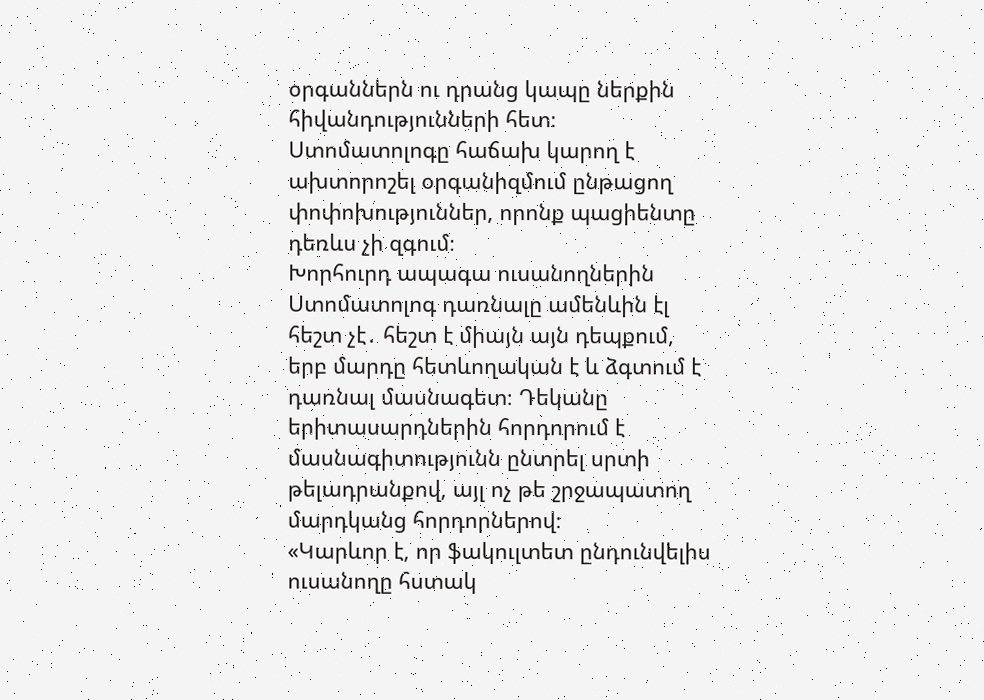օրգաններն ու դրանց կապը ներքին հիվանդությունների հետ։ Ստոմատոլոգը հաճախ կարող է ախտորոշել օրգանիզմում ընթացող փոփոխություններ, որոնք պացիենտը դեռևս չի զգում։
Խորհուրդ ապագա ուսանողներին
Ստոմատոլոգ դառնալը ամենևին էլ հեշտ չէ․ հեշտ է միայն այն դեպքում, երբ մարդը հետևողական է և ձգտում է դառնալ մասնագետ։ Դեկանը երիտասարդներին հորդորում է մասնագիտությունն ընտրել սրտի թելադրանքով, այլ ոչ թե շրջապատող մարդկանց հորդորներով։
«Կարևոր է, որ ֆակուլտետ ընդունվելիս ուսանողը հստակ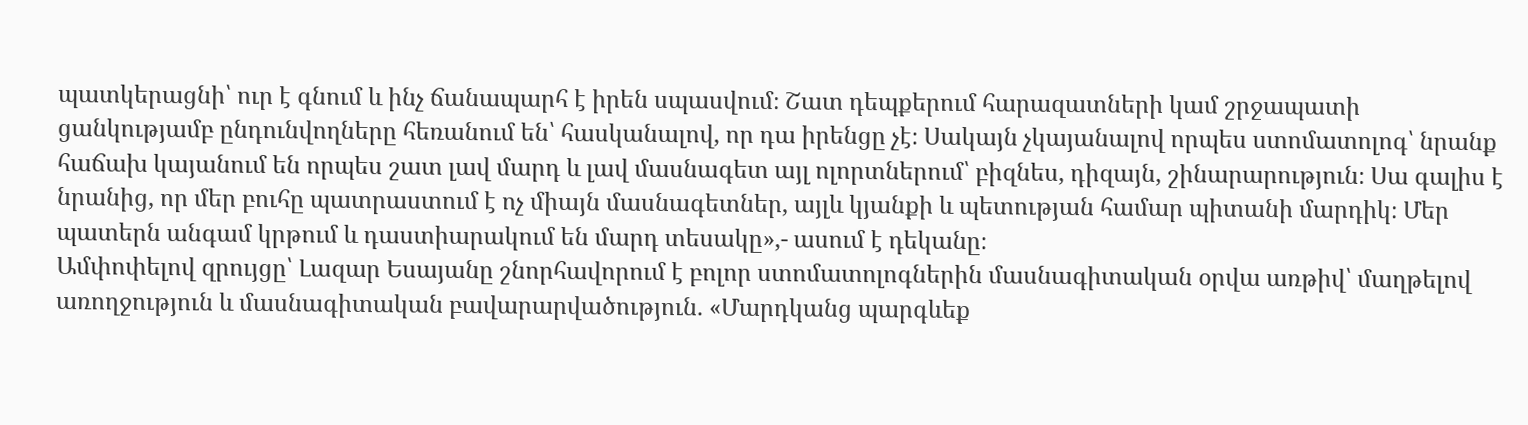պատկերացնի՝ ուր է գնում և ինչ ճանապարհ է իրեն սպասվում։ Շատ դեպքերում հարազատների կամ շրջապատի ցանկությամբ ընդունվողները հեռանում են՝ հասկանալով, որ դա իրենցը չէ։ Սակայն չկայանալով որպես ստոմատոլոգ՝ նրանք հաճախ կայանում են որպես շատ լավ մարդ և լավ մասնագետ այլ ոլորտներում՝ բիզնես, դիզայն, շինարարություն։ Սա գալիս է նրանից, որ մեր բուհը պատրաստում է ոչ միայն մասնագետներ, այլև կյանքի և պետության համար պիտանի մարդիկ։ Մեր պատերն անգամ կրթում և դաստիարակում են մարդ տեսակը»,- ասում է դեկանը։
Ամփոփելով զրույցը՝ Լազար Եսայանը շնորհավորում է բոլոր ստոմատոլոգներին մասնագիտական օրվա առթիվ՝ մաղթելով առողջություն և մասնագիտական բավարարվածություն. «Մարդկանց պարգևեք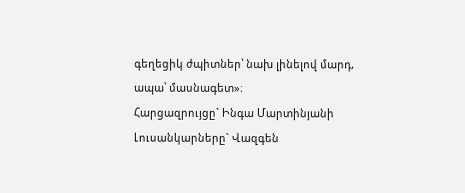գեղեցիկ ժպիտներ՝ նախ լինելով մարդ, ապա՝ մասնագետ»։
Հարցազրույցը` Ինգա Մարտինյանի
Լուսանկարները` Վազգեն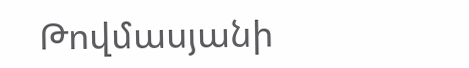Թովմասյանի